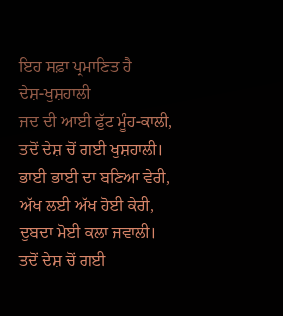ਇਹ ਸਫ਼ਾ ਪ੍ਰਮਾਣਿਤ ਹੈ
ਦੇਸ਼-ਖੁਸ਼ਹਾਲੀ
ਜਦ ਦੀ ਆਈ ਫੁੱਟ ਮੂੰਹ-ਕਾਲੀ,
ਤਦੋਂ ਦੇਸ਼ ਚੋਂ ਗਈ ਖੁਸ਼ਹਾਲੀ।
ਭਾਈ ਭਾਈ ਦਾ ਬਣਿਆ ਵੇਰੀ,
ਅੱਖ ਲਈ ਅੱਖ ਹੋਈ ਕੇਰੀ,
ਦੁਬਦਾ ਮੋਈ ਕਲਾ ਜਵਾਲੀ।
ਤਦੋਂ ਦੇਸ਼ ਚੋਂ ਗਈ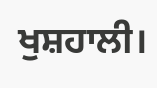ਖੁਸ਼ਹਾਲੀ।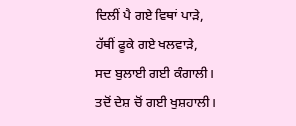ਦਿਲੀਂ ਪੈ ਗਏ ਵਿਥਾਂ ਪਾੜੇ,
ਹੱਥੀਂ ਫੂਕੇ ਗਏ ਖਲਵਾੜੇ,
ਸਦ ਬੁਲਾਈ ਗਈ ਕੰਗਾਲੀ।
ਤਦੋਂ ਦੇਸ਼ ਚੋਂ ਗਈ ਖੁਸ਼ਹਾਲੀ।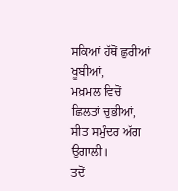ਸਕਿਆਂ ਹੱਥੋਂ ਛੁਰੀਆਂ ਖੂਬੀਆਂ,
ਮਖ਼ਮਲ ਵਿਚੋਂ ਛਿਲਤਾਂ ਚੁਭੀਆਂ,
ਸੀਤ ਸਮੁੰਦਰ ਅੱਗ ਉਗਾਲੀ।
ਤਦੋਂ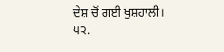ਦੇਸ਼ ਚੋਂ ਗਈ ਖੁਸ਼ਹਾਲੀ।
੫੨.